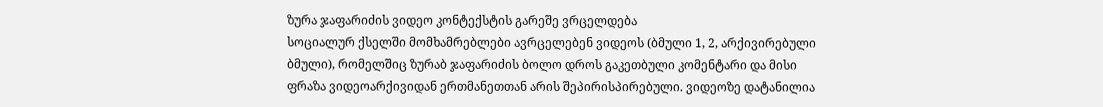ზურა ჯაფარიძის ვიდეო კონტექსტის გარეშე ვრცელდება
სოციალურ ქსელში მომხამრებლები ავრცელებენ ვიდეოს (ბმული 1, 2, არქივირებული ბმული), რომელშიც ზურაბ ჯაფარიძის ბოლო დროს გაკეთბული კომენტარი და მისი ფრაზა ვიდეოარქივიდან ერთმანეთთან არის შეპირისპირებული. ვიდეოზე დატანილია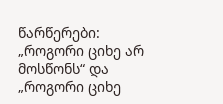წარწერები: „როგორი ციხე არ მოსწონს“ და „როგორი ციხე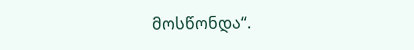მოსწონდა“.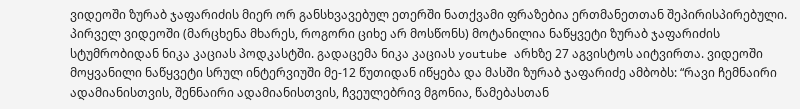ვიდეოში ზურაბ ჯაფარიძის მიერ ორ განსხვავებულ ეთერში ნათქვამი ფრაზებია ერთმანეთთან შეპირისპირებული. პირველ ვიდეოში (მარცხენა მხარეს, როგორი ციხე არ მოსწონს) მოტანილია ნაწყვეტი ზურაბ ჯაფარიძის სტუმრობიდან ნიკა კაციას პოდკასტში. გადაცემა ნიკა კაციას youtube არხზე 27 აგვისტოს აიტვირთა. ვიდეოში მოყვანილი ნაწყვეტი სრულ ინტერვიუში მე-12 წუთიდან იწყება და მასში ზურაბ ჯაფარიძე ამბობს: “რავი ჩემნაირი ადამიანისთვის, შენნაირი ადამიანისთვის, ჩვეულებრივ მგონია, წამებასთან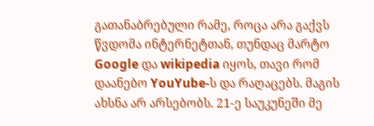გათანაბრებული რამე, როცა არა გაქვს წვდომა ინტერნეტთან, თუნდაც მარტო Google და wikipedia იყოს, თავი რომ დაანებო YouYube-ს და რაღაცებს. მაგის ახსნა არ არსებობს. 21-ე საუკუნეში მე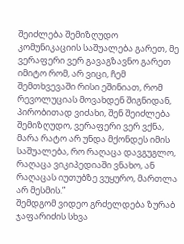შეიძლება შემიზღუდო კომუნიკაციის საშუალება გარეთ, მე ვერაფერი ვერ გავაგზავნო გარეთ იმიტო რომ, არ ვიცი, ჩემ შემთხვევაში რისი ეშინიათ, რომ რევოლუციას მოვახდენ შიგნიდან, პირობითად ვიძახი, შენ შეიძლება შემიზღუდო, ვერაფერი ვერ ვქნა, მარა რატო არ უნდა მქონდეს იმის საშუალება, რო რაღაცა დავგუგლო, რაღაცა ვიკიპედიაში ვნახო, ან რაღაცას იუთუბზე ვუყურო, მართლა არ მესმის.”
შემდგომ ვიდეო გრძელდება ზურაბ ჯაფარიძის სხვა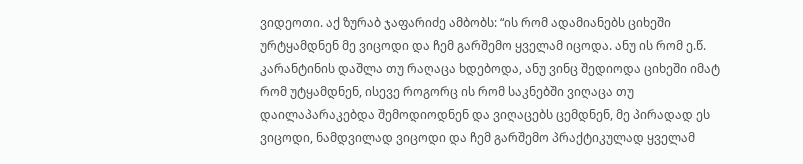ვიდეოთი. აქ ზურაბ ჯაფარიძე ამბობს: “ის რომ ადამიანებს ციხეში ურტყამდნენ მე ვიცოდი და ჩემ გარშემო ყველამ იცოდა. ანუ ის რომ ე.წ. კარანტინის დაშლა თუ რაღაცა ხდებოდა, ანუ ვინც შედიოდა ციხეში იმატ რომ უტყამდნენ, ისევე როგორც ის რომ საკნებში ვიღაცა თუ დაილაპარაკებდა შემოდიოდნენ და ვიღაცებს ცემდნენ, მე პირადად ეს ვიცოდი, ნამდვილად ვიცოდი და ჩემ გარშემო პრაქტიკულად ყველამ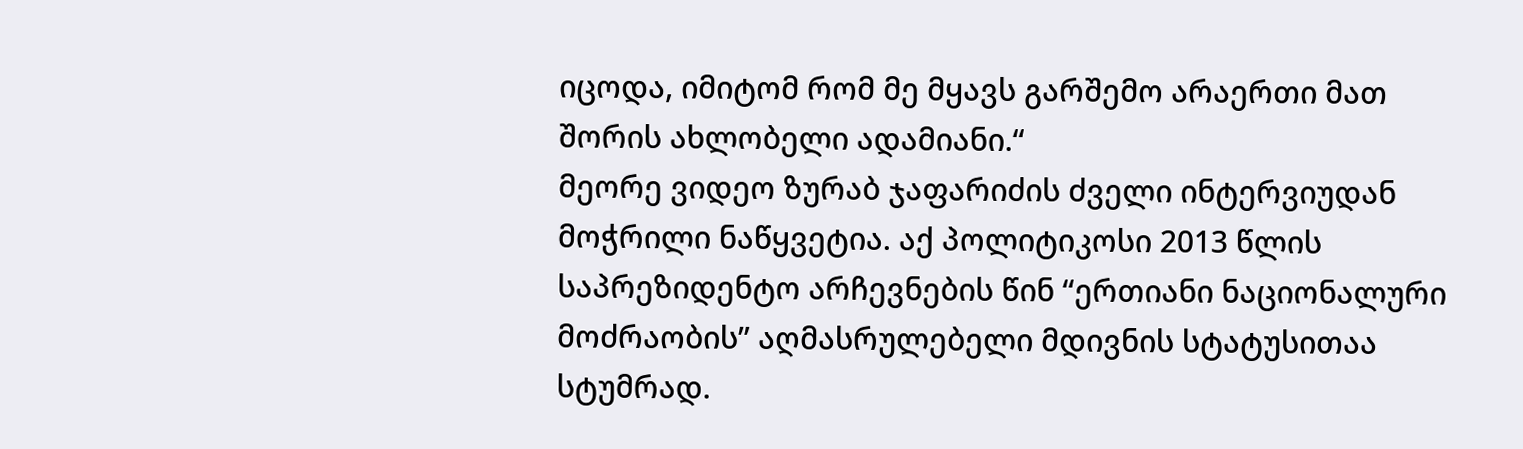იცოდა, იმიტომ რომ მე მყავს გარშემო არაერთი მათ შორის ახლობელი ადამიანი.“
მეორე ვიდეო ზურაბ ჯაფარიძის ძველი ინტერვიუდან მოჭრილი ნაწყვეტია. აქ პოლიტიკოსი 2013 წლის საპრეზიდენტო არჩევნების წინ “ერთიანი ნაციონალური მოძრაობის” აღმასრულებელი მდივნის სტატუსითაა სტუმრად.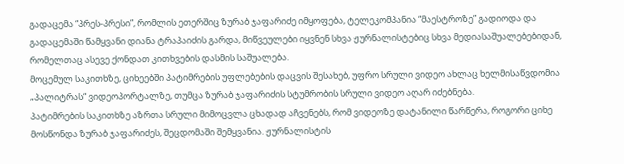გადაცემა “პრეს-პრესი”, რომლის ეთერშიც ზურაბ ჯაფარიძე იმყოფება, ტელეკომპანია “მაესტროზე” გადიოდა და გადაცემაში წამყვანი დიანა ტრაპაიძის გარდა, მიწვეულები იყვნენ სხვა ჟურნალისტებიც სხვა მედიასაშუალებებიდან, რომელთაც ასევე ქონდათ კითხვების დასმის საშუალება.
მოცემულ საკითხზე, ციხეებში პატიმრების უფლებების დაცვის შესახებ, უფრო სრული ვიდეო ახლაც ხელმისაწვდომია „პალიტრას“ ვიდეოპორტალზე, თუმცა ზურაბ ჯაფარიძის სტუმრობის სრული ვიდეო აღარ იძებნება.
პატიმრების საკითხზე აზრთა სრული მიმოცვლა ცხადად აჩვენებს, რომ ვიდეოზე დატანილი წარწერა, როგორი ციხე მოსწონდა ზურაბ ჯაფარიძეს, შეცდომაში შემყვანია. ჟურნალისტის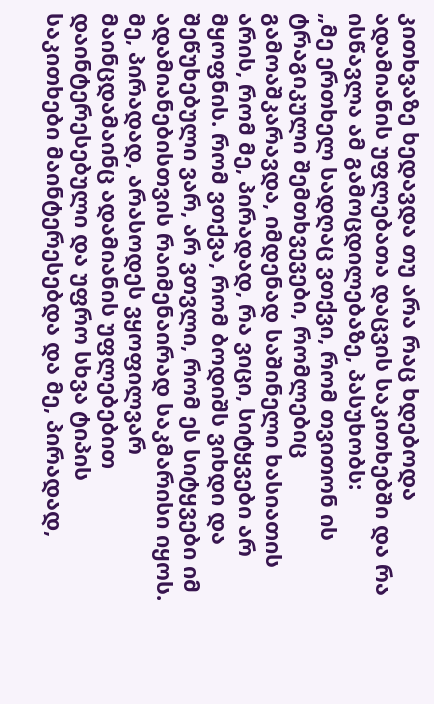კითხვაზე ხედავდა თუ არა რაც ხდებოდა ადამიანის უფლებათა დაცვის საკითხებში და რა ისწავლა ამ გამოცდილებაზე, პასუხობს:
„მე ერთხელ სადღაც ვთქვი, რომ თვითონ ის ტრაგიკული შემთხვევები, რომლებიც გამოაშკარავდა, იმდენად საშინელი ხასიათის არის, რომ მე, პირადად, რა ვიცი, სიტყვები არ მყოფნის. რომ ვთქვა, რომ ბოდიშს ვიხდი და შეწუხებული ვარ, არ ვთვლი, რომ ეს სიტყვები იმ ადამიანებისთვის რაიმენაირად საკმარისი იყოს. მე, პირადად, არასოდეს ვყოფილვარ მაინცდამაინც ადამიანის უფლებებით დაინტერესებული და უფრო სხვა ტიპის საკითხები მაინტერესებდა და მე, პირადად,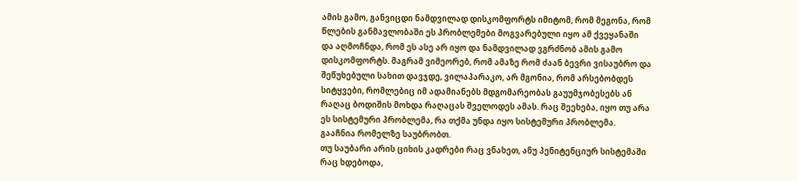ამის გამო, განვიცდი ნამდვილად დისკომფორტს იმიტომ, რომ მეგონა, რომ წლების განმავლობაში ეს პრობლემები მოგვარებული იყო ამ ქვეყანაში და აღმოჩნდა, რომ ეს ასე არ იყო და ნამდვილად ვგრძნობ ამის გამო დისკომფორტს. მაგრამ ვიმეორებ, რომ ამაზე რომ ძაან ბევრი ვისაუბრო და შეწუხებული სახით დავჯდე, ვილაპარაკო, არ მგონია, რომ არსებობდეს სიტყვები, რომლებიც იმ ადამიანებს მდგომარეობას გაუუმჯობესებს ან რაღაც ბოდიშის მოხდა რაღაცას შველოდეს ამას. რაც შეეხება, იყო თუ არა ეს სისტემური პრობლემა, რა თქმა უნდა იყო სისტემური პრობლემა. გააჩნია რომელზე საუბრობთ.
თუ საუბარი არის ციხის კადრები რაც ვნახეთ, ანუ პენიტენციურ სისტემაში რაც ხდებოდა,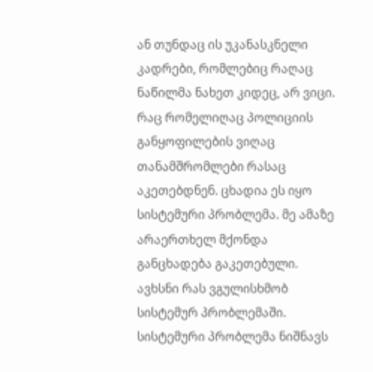ან თუნდაც ის უკანასკნელი კადრები, რომლებიც რაღაც ნაწილმა ნახეთ კიდეც, არ ვიცი. რაც რომელიღაც პოლიციის განყოფილების ვიღაც თანამშრომლები რასაც აკეთებდნენ. ცხადია ეს იყო სისტემური პრობლემა. მე ამაზე არაერთხელ მქონდა განცხადება გაკეთებული.
ავხსნი რას ვგულისხმობ სისტემურ პრობლემაში. სისტემური პრობლემა ნიშნავს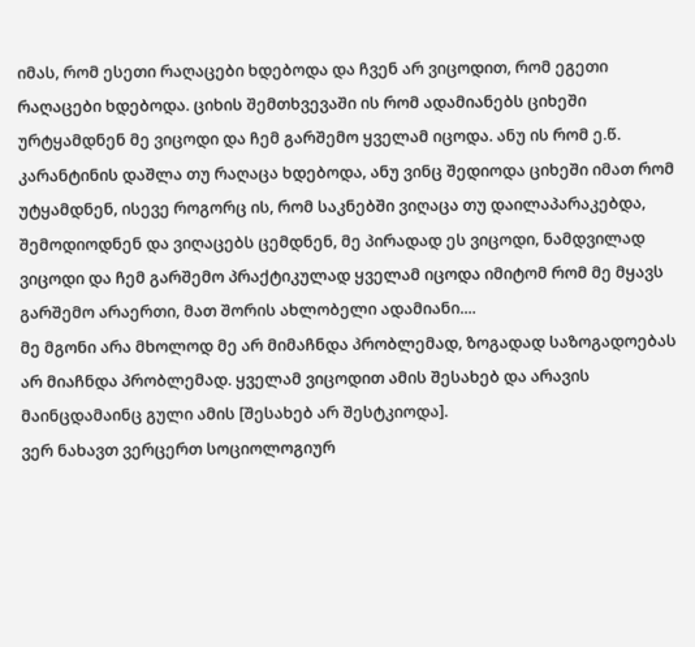იმას, რომ ესეთი რაღაცები ხდებოდა და ჩვენ არ ვიცოდით, რომ ეგეთი რაღაცები ხდებოდა. ციხის შემთხვევაში ის რომ ადამიანებს ციხეში ურტყამდნენ მე ვიცოდი და ჩემ გარშემო ყველამ იცოდა. ანუ ის რომ ე.წ. კარანტინის დაშლა თუ რაღაცა ხდებოდა, ანუ ვინც შედიოდა ციხეში იმათ რომ უტყამდნენ, ისევე როგორც ის, რომ საკნებში ვიღაცა თუ დაილაპარაკებდა, შემოდიოდნენ და ვიღაცებს ცემდნენ, მე პირადად ეს ვიცოდი, ნამდვილად ვიცოდი და ჩემ გარშემო პრაქტიკულად ყველამ იცოდა იმიტომ რომ მე მყავს გარშემო არაერთი, მათ შორის ახლობელი ადამიანი....
მე მგონი არა მხოლოდ მე არ მიმაჩნდა პრობლემად, ზოგადად საზოგადოებას არ მიაჩნდა პრობლემად. ყველამ ვიცოდით ამის შესახებ და არავის მაინცდამაინც გული ამის [შესახებ არ შესტკიოდა].
ვერ ნახავთ ვერცერთ სოციოლოგიურ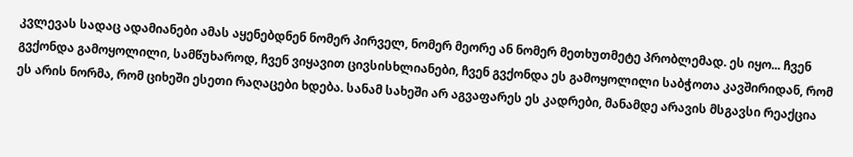კვლევას სადაც ადამიანები ამას აყენებდნენ ნომერ პირველ, ნომერ მეორე ან ნომერ მეთხუთმეტე პრობლემად. ეს იყო... ჩვენ გვქონდა გამოყოლილი, სამწუხაროდ, ჩვენ ვიყავით ცივსისხლიანები, ჩვენ გვქონდა ეს გამოყოლილი საბჭოთა კავშირიდან, რომ ეს არის ნორმა, რომ ციხეში ესეთი რაღაცები ხდება. სანამ სახეში არ აგვაფარეს ეს კადრები, მანამდე არავის მსგავსი რეაქცია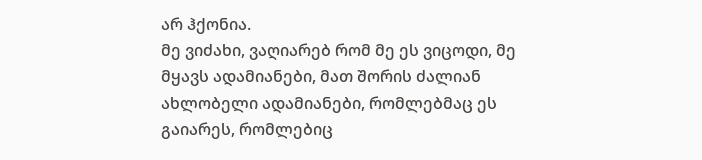არ ჰქონია.
მე ვიძახი, ვაღიარებ რომ მე ეს ვიცოდი, მე მყავს ადამიანები, მათ შორის ძალიან ახლობელი ადამიანები, რომლებმაც ეს გაიარეს, რომლებიც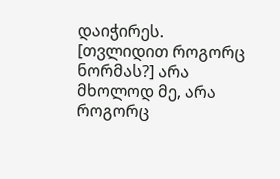დაიჭირეს.
[თვლიდით როგორც ნორმას?] არა მხოლოდ მე, არა როგორც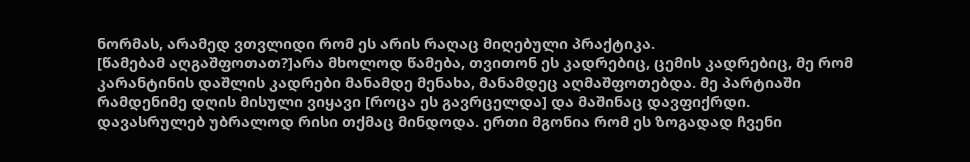ნორმას, არამედ ვთვლიდი რომ ეს არის რაღაც მიღებული პრაქტიკა.
[წამებამ აღგაშფოთათ?]არა მხოლოდ წამება, თვითონ ეს კადრებიც, ცემის კადრებიც, მე რომ კარანტინის დაშლის კადრები მანამდე მენახა, მანამდეც აღმაშფოთებდა. მე პარტიაში რამდენიმე დღის მისული ვიყავი [როცა ეს გავრცელდა] და მაშინაც დავფიქრდი.
დავასრულებ უბრალოდ რისი თქმაც მინდოდა. ერთი მგონია რომ ეს ზოგადად ჩვენი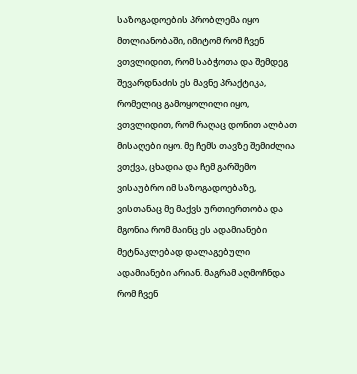საზოგადოების პრობლემა იყო მთლიანობაში, იმიტომ რომ ჩვენ ვთვლიდით, რომ საბჭოთა და შემდეგ შევარდნაძის ეს მავნე პრაქტიკა, რომელიც გამოყოლილი იყო, ვთვლიდით, რომ რაღაც დონით ალბათ მისაღები იყო. მე ჩემს თავზე შემიძლია ვთქვა, ცხადია და ჩემ გარშემო ვისაუბრო იმ საზოგადოებაზე, ვისთანაც მე მაქვს ურთიერთობა და მგონია რომ მაინც ეს ადამიანები მეტნაკლებად დალაგებული ადამიანები არიან. მაგრამ აღმოჩნდა რომ ჩვენ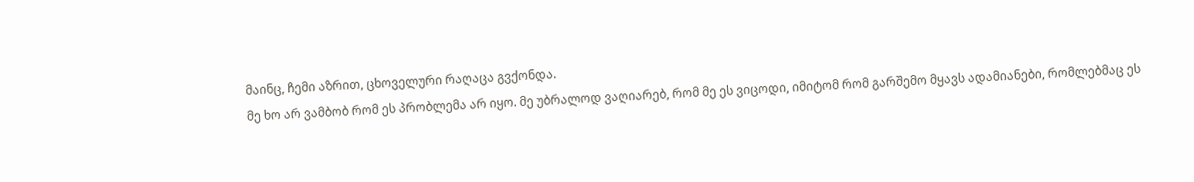მაინც, ჩემი აზრით, ცხოველური რაღაცა გვქონდა.
მე ხო არ ვამბობ რომ ეს პრობლემა არ იყო. მე უბრალოდ ვაღიარებ, რომ მე ეს ვიცოდი, იმიტომ რომ გარშემო მყავს ადამიანები, რომლებმაც ეს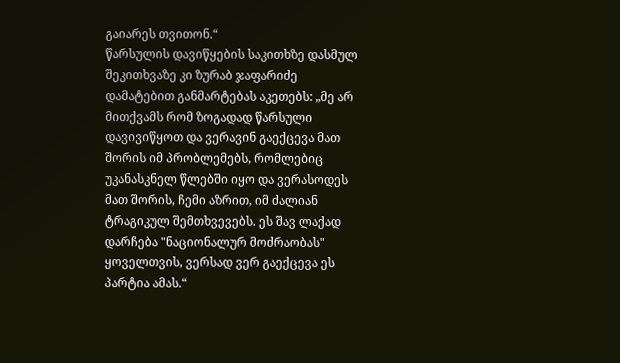გაიარეს თვითონ.“
წარსულის დავიწყების საკითხზე დასმულ შეკითხვაზე კი ზურაბ ჯაფარიძე დამატებით განმარტებას აკეთებს: „მე არ მითქვამს რომ ზოგადად წარსული დავივიწყოთ და ვერავინ გაექცევა მათ შორის იმ პრობლემებს, რომლებიც უკანასკნელ წლებში იყო და ვერასოდეს მათ შორის, ჩემი აზრით, იმ ძალიან ტრაგიკულ შემთხვევებს. ეს შავ ლაქად დარჩება "ნაციონალურ მოძრაობას" ყოველთვის, ვერსად ვერ გაექცევა ეს პარტია ამას.“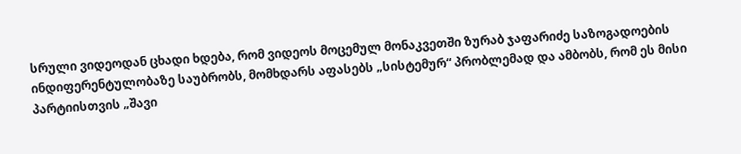სრული ვიდეოდან ცხადი ხდება, რომ ვიდეოს მოცემულ მონაკვეთში ზურაბ ჯაფარიძე საზოგადოების ინდიფერენტულობაზე საუბრობს, მომხდარს აფასებს „სისტემურ“ პრობლემად და ამბობს, რომ ეს მისი პარტიისთვის „შავი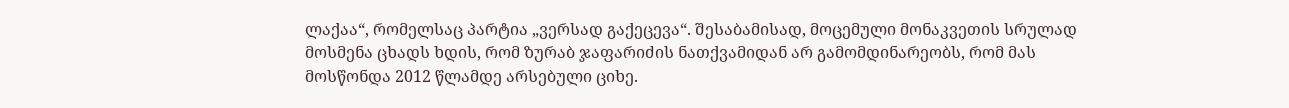ლაქაა“, რომელსაც პარტია „ვერსად გაქეცევა“. შესაბამისად, მოცემული მონაკვეთის სრულად მოსმენა ცხადს ხდის, რომ ზურაბ ჯაფარიძის ნათქვამიდან არ გამომდინარეობს, რომ მას მოსწონდა 2012 წლამდე არსებული ციხე.